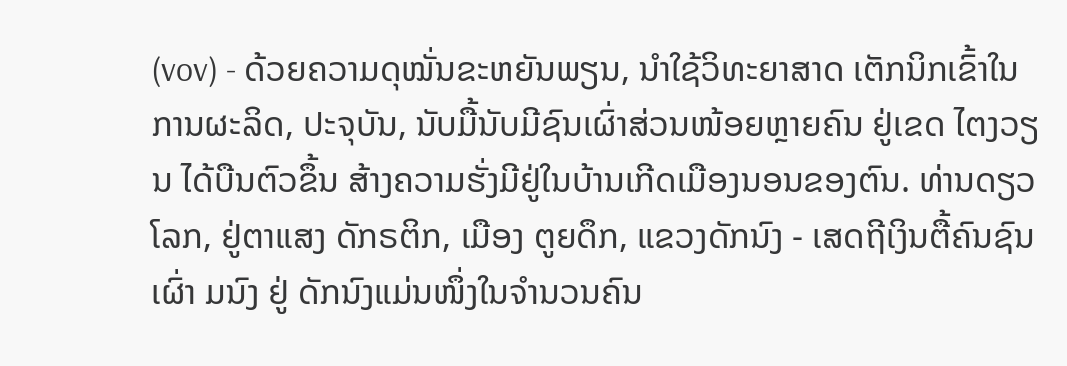(vov) - ດ້ວຍຄວາມດຸໝັ່ນຂະຫຍັນພຽນ, ນຳໃຊ້ວິທະຍາສາດ ເຕັກນິກເຂົ້າໃນການຜະລິດ, ປະຈຸບັນ, ນັບມື້ນັບມີຊົນເຜົ່າສ່ວນໜ້ອຍຫຼາຍຄົນ ຢູ່ເຂດ ໄຕງວຽນ ໄດ້ບືນຕົວຂຶ້ນ ສ້າງຄວາມຮັ່ງມີຢູ່ໃນບ້ານເກີດເມືອງນອນຂອງຕົນ. ທ່ານດຽວໂລກ, ຢູ່ຕາແສງ ດັກຣຕິກ, ເມືອງ ຕູຍດຶກ, ແຂວງດັກນົງ - ເສດຖີເງິນຕື້ຄົນຊົນເຜົ່າ ມນົງ ຢູ່ ດັກນົງແມ່ນໜຶ່ງໃນຈຳນວນຄົນ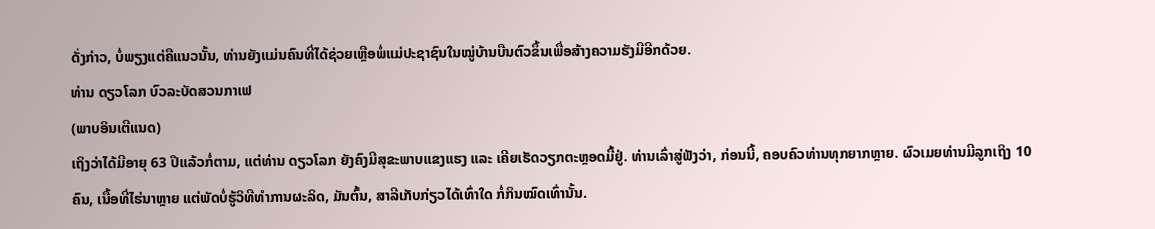ດັ່ງກ່າວ, ບໍ່ພຽງແຕ່ຄືແນວນັ້ນ, ທ່ານຍັງແມ່ນຄົນທີ່ໄດ້ຊ່ວຍເຫຼືອພໍ່ແມ່ປະຊາຊົນໃນໝູ່ບ້ານບືນຕົວຂຶ້ນເພື່ອສ້າງຄວາມຮັງມີອີກດ້ວຍ.
ທ່ານ ດຽວໂລກ ບົວລະບັດສວນກາເຟ
(ພາບອິນເຕີແນດ)
ເຖິງວ່າໄດ້ມີອາຍຸ 63 ປີແລ້ວກໍ່ຕາມ, ແຕ່ທ່ານ ດຽວໂລກ ຍັງຄົງມີສຸຂະພາບແຂງແຮງ ແລະ ເຄີຍເຮັດວຽກຕະຫຼອດມື້ຢູ່. ທ່ານເລົ່າສູ່ຟັງວ່າ, ກ່ອນນີ້, ຄອບຄົວທ່ານທຸກຍາກຫຼາຍ. ຜົວເມຍທ່ານມີລູກເຖິງ 10 ຄົນ, ເນື້ອທີ່ໄຮ່ນາຫຼາຍ ແຕ່ພັດບໍ່ຮູ້ວິທີທຳການຜະລິດ, ມັນຕົ້ນ, ສາລີເກັບກ່ຽວໄດ້ເທົ່າໃດ ກໍ່ກິນໝົດເທົ່ານັ້ນ.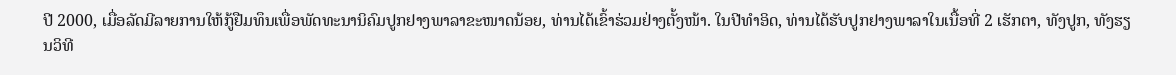ປີ 2000, ເມື່ອລັດມີລາຍການໃຫ້ກູ້ຢືມທຶນເພື່ອພັດທະນານິຄົມປູກຢາງພາລາຂະໜາດນ້ອຍ, ທ່ານໄດ້ເຂົ້າຮ່ວມຢ່າງຕັ້ງໜ້າ. ໃນປີທຳອິດ, ທ່ານໄດ້ຮັບປູກຢາງພາລາໃນເນື້ອທີ່ 2 ເຮັກຕາ, ທັງປູກ, ທັງຮຽນວິທີ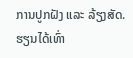ການປູກຝັງ ແລະ ລ້ຽງສັດ. ຮຽນໄດ້ເທົ່າ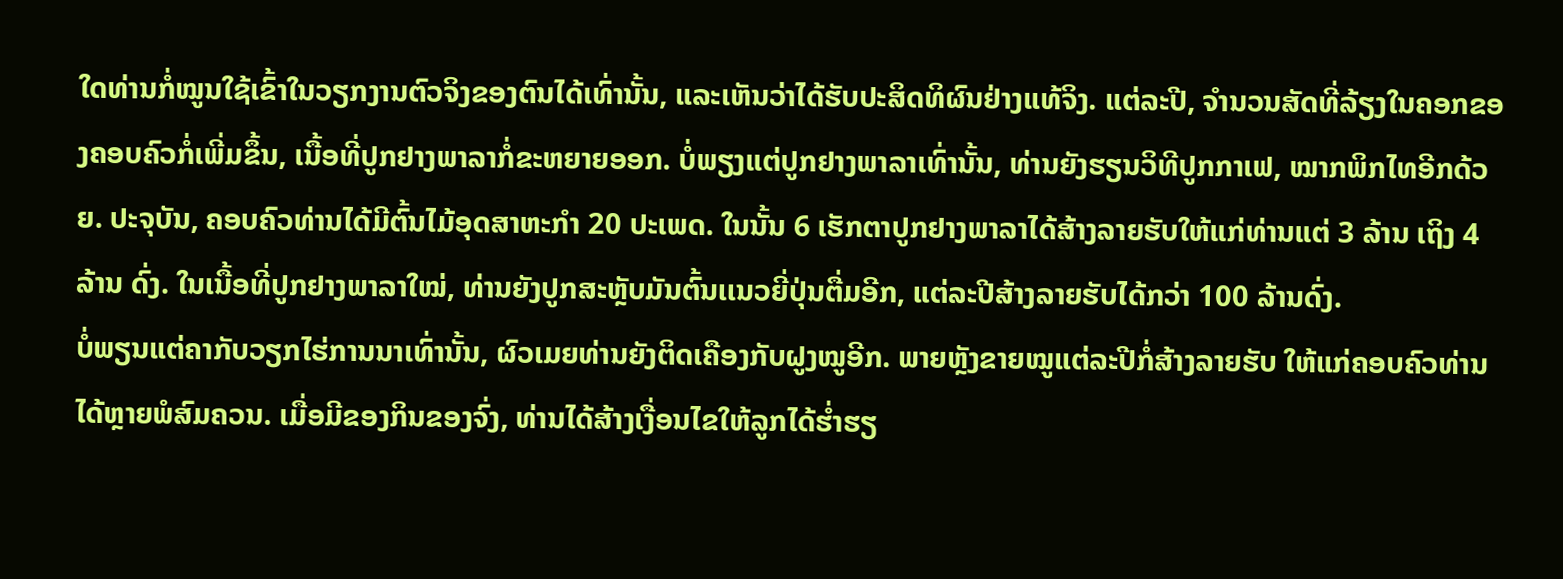ໃດທ່ານກໍ່ໝູນໃຊ້ເຂົ້າໃນວຽກງານຕົວຈິງຂອງຕົນໄດ້ເທົ່ານັ້ນ, ແລະເຫັນວ່າໄດ້ຮັບປະສິດທິຜົນຢ່າງແທ້ຈິງ. ແຕ່ລະປີ, ຈຳນວນສັດທີ່ລ້ຽງໃນຄອກຂອງຄອບຄົວກໍ່ເພີ່ມຂຶ້ນ, ເນື້ອທີ່ປູກຢາງພາລາກໍ່ຂະຫຍາຍອອກ. ບໍ່ພຽງແຕ່ປູກຢາງພາລາເທົ່ານັ້ນ, ທ່ານຍັງຮຽນວິທີປູກກາເຟ, ໝາກພິກໄທອີກດ້ວຍ. ປະຈຸບັນ, ຄອບຄົວທ່ານໄດ້ມີຕົ້ນໄມ້ອຸດສາຫະກຳ 20 ປະເພດ. ໃນນັ້ນ 6 ເຮັກຕາປູກຢາງພາລາໄດ້ສ້າງລາຍຮັບໃຫ້ແກ່ທ່ານແຕ່ 3 ລ້ານ ເຖິງ 4 ລ້ານ ດົ່ງ. ໃນເນື້ອທີ່ປູກຢາງພາລາໃໝ່, ທ່ານຍັງປູກສະຫຼັບມັນຕົ້ນເເນວຍີ່ປຸ່ນຕື່ມອີກ, ແຕ່ລະປີສ້າງລາຍຮັບໄດ້ກວ່າ 100 ລ້ານດົ່ງ.
ບໍ່ພຽນແຕ່ຄາກັບວຽກໄຮ່ການນາເທົ່ານັ້ນ, ຜົວເມຍທ່ານຍັງຕິດເຄືອງກັບຝູງໝູອີກ. ພາຍຫຼັງຂາຍໝູແຕ່ລະປີກໍ່ສ້າງລາຍຮັບ ໃຫ້ແກ່ຄອບຄົວທ່ານໄດ້ຫຼາຍພໍສົມຄວນ. ເມື່ອມີຂອງກິນຂອງຈົ່ງ, ທ່ານໄດ້ສ້າງເງື່ອນໄຂໃຫ້ລູກໄດ້ຮ່ຳຮຽ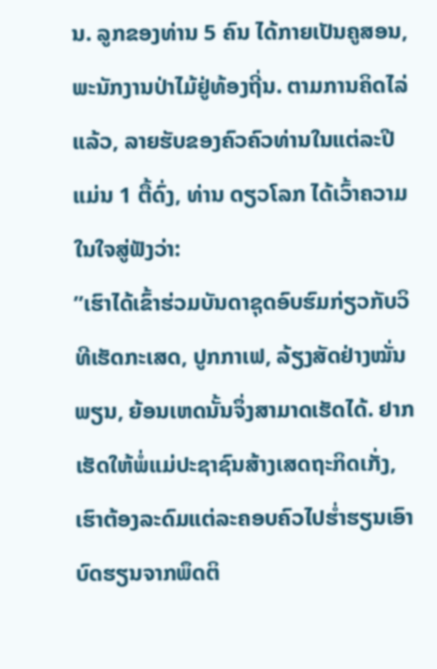ນ. ລູກຂອງທ່ານ 5 ຄົນ ໄດ້ກາຍເປັນຄູສອນ, ພະນັກງານປ່າໄມ້ຢູ່ທ້ອງຖີ່ນ. ຕາມການຄິດໄລ່ແລ້ວ, ລາຍຮັບຂອງຄົວຄົວທ່ານໃນແຕ່ລະປີແມ່ນ 1 ຕື້ດົ່ງ, ທ່ານ ດຽວໂລກ ໄດ້ເວົ້າຄວາມໃນໃຈສູ່ຟັງວ່າ:
”ເຮົາໄດ້ເຂົ້າຮ່ວມບັນດາຊຸດອົບຮົມກ່ຽວກັບວິທີເຮັດກະເສດ, ປູກກາເຟ, ລ້ຽງສັດຢ່າງໝັ່ນພຽນ, ຍ້ອນເຫດນັ້ນຈຶ່ງສາມາດເຮັດໄດ້. ຢາກເຮັດໃຫ້ພໍ່ແມ່ປະຊາຊົນສ້າງເສດຖະກິດເກັ່ງ, ເຮົາຕ້ອງລະດົມແຕ່ລະຄອບຄົວໄປຮ່ຳຮຽນເອົາບົດຮຽນຈາກພຶດຕິ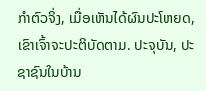ກຳຕົວຈິ່ງ, ເມື່ອເຫັນໄດ້ຜົນປະໂຫຍດ, ເຂົາເຈົ້າຈະປະຕິບັດຕາມ. ປະຈຸບັນ, ປະຊາຊົນໃນບ້ານ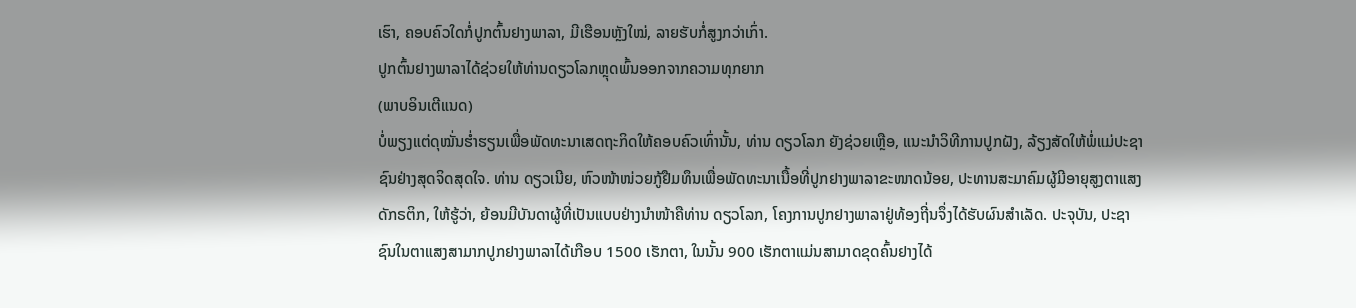ເຮົາ, ຄອບຄົວໃດກໍ່ປູກຕົ້ນຢາງພາລາ, ມີເຮືອນຫຼັງໃໝ່, ລາຍຮັບກໍ່ສູງກວ່າເກົ່າ.
ປູກຕົ້ນຢາງພາລາໄດ້ຊ່ວຍໃຫ້ທ່ານດຽວໂລກຫຼຸດພົ້ນອອກຈາກຄວາມທຸກຍາກ
(ພາບອິນເຕີແນດ)
ບໍ່ພຽງແຕ່ດຸໝັ່ນຮ່ຳຮຽນເພື່ອພັດທະນາເສດຖະກິດໃຫ້ຄອບຄົວເທົ່ານັ້ນ, ທ່ານ ດຽວໂລກ ຍັງຊ່ວຍເຫຼືອ, ແນະນຳວິທີການປູກຝັງ, ລ້ຽງສັດໃຫ້ພໍ່ແມ່ປະຊາຊົນຢ່າງສຸດຈິດສຸດໃຈ. ທ່ານ ດຽວເນີຍ, ຫົວໜ້າໜ່ວຍກູ້ຢືມທຶນເພື່ອພັດທະນາເນື້ອທີ່ປູກຢາງພາລາຂະໜາດນ້ອຍ, ປະທານສະມາຄົມຜູ້ມີອາຍຸສູງຕາແສງ ດັກຣຕິກ, ໃຫ້ຮູ້ວ່າ, ຍ້ອນມີບັນດາຜູ້ທີ່ເປັນແບບຢ່າງນຳໜ້າຄືທ່ານ ດຽວໂລກ, ໂຄງການປູກຢາງພາລາຢູ່ທ້ອງຖີ່ນຈຶ່ງໄດ້ຮັບຜົນສຳເລັດ. ປະຈຸບັນ, ປະຊາຊົນໃນຕາແສງສາມາກປູກຢາງພາລາໄດ້ເກືອບ 1500 ເຮັກຕາ, ໃນນັ້ນ 900 ເຮັກຕາແມ່ນສາມາດຂຸດຄົ້ນຢາງໄດ້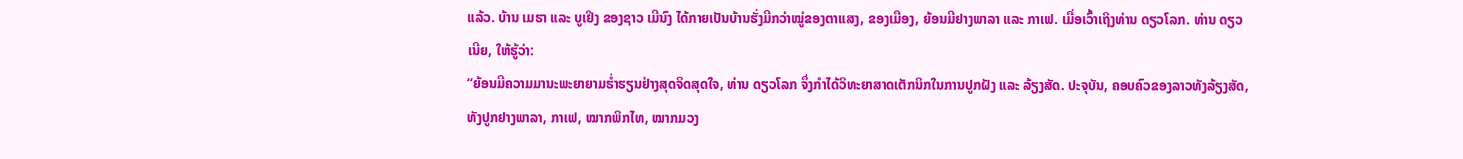ແລ້ວ. ບ້ານ ເມຮາ ແລະ ບູເຢິງ ຂອງຊາວ ເມີນົງ ໄດ້ກາຍເປັນບ້ານຮັ່ງມີກວ່າໝູ່ຂອງຕາແສງ, ຂອງເມືອງ, ຍ້ອນມີຢາງພາລາ ແລະ ກາເຟ. ເມື່ອເວົ້າເຖິງທ່ານ ດຽວໂລກ. ທ່ານ ດຽວເນີຍ, ໃຫ້ຮູ້ວ່າ:
“ຍ້ອນມີຄວາມມານະພະຍາຍາມຮ່ຳຮຽນຢ່າງສຸດຈິດສຸດໃຈ, ທ່ານ ດຽວໂລກ ຈຶ່ງກຳໄດ້ວິທະຍາສາດເຕັກນິກໃນການປູກຝັງ ແລະ ລ້ຽງສັດ. ປະຈຸບັນ, ຄອບຄົວຂອງລາວທັງລ້ຽງສັດ, ທັງປູກຢາງພາລາ, ກາເຟ, ໝາກພິກໄທ, ໝາກມວງ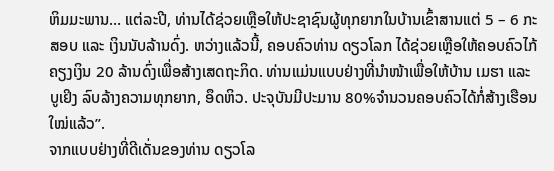ຫິມມະພານ… ແຕ່ລະປີ, ທ່ານໄດ້ຊ່ວຍເຫຼືອໃຫ້ປະຊາຊົນຜູ້ທຸກຍາກໃນບ້ານເຂົ້າສານແຕ່ 5 – 6 ກະສອບ ແລະ ເງິນນັບລ້ານດົ່ງ. ຫວ່າງແລ້ວນີ້, ຄອບຄົວທ່ານ ດຽວໂລກ ໄດ້ຊ່ວຍເຫຼືອໃຫ້ຄອບຄົວໄກ້ຄຽງເງິນ 20 ລ້ານດົ່ງເພື່ອສ້າງເສດຖະກິດ. ທ່ານແມ່ນແບບຢ່າງທີ່ນຳໜ້າເພື່ອໃຫ້ບ້ານ ເມຮາ ແລະ ບູເຢິງ ລົບລ້າງຄວາມທຸກຍາກ, ອຶດຫິວ. ປະຈຸບັນມີປະມານ 80%ຈຳນວນຄອບຄົວໄດ້ກໍ່ສ້າງເຮືອນໃໝ່ແລ້ວ”.
ຈາກແບບຢ່າງທີ່ດີເດັ່ນຂອງທ່ານ ດຽວໂລ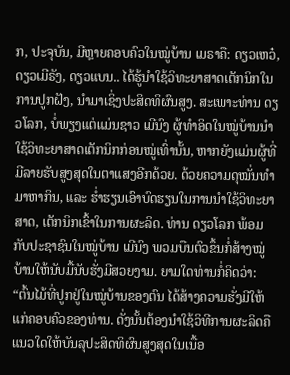ກ, ປະຈຸບັນ, ມີຫຼາຍຄອບຄົວໃນໝູ່ບ້ານ ເມຣາຄື: ດຽວເຫວ໋, ດຽວເມີຣັງ, ດຽວແບນ.. ໄດ້ຮູ້ນຳໃຊ້ວິທະຍາສາດເຕັກນິກໃນການປູກຝັງ, ນຳມາເຊິ່ງປະສິດທິຜົນສູງ. ສະເພາະທ່ານ ດຽວໂລກ, ບໍ່ພຽງແຕ່ແມ່ນຊາວ ເມີນົງ ຜູ້ທຳອິດໃນໝູ່ບ້ານນຳໃຊ້ວິທະຍາສາດເຕັກນິກກ່ອນໝູ່ເທົ່ານັ້ນ, ຫາກຍັງແມ່ນຜູ້ທີ່ມີລາຍຮັບສູງສຸດໃນຕາແສງອີກດ້ວຍ. ດ້ວຍຄວາມດຸໝັ່ນທຳມາຫາກິນ, ແລະ ຮ່ຳຮຽນເອົາບົດຮຽນໃນການນຳໃຊ້ວິທະຍາສາດ, ເຕັກນິກເຂົ້າໃນການຜະລິດ. ທ່ານ ດຽວໂລກ ພ້ອມກັບປະຊາຊົນໃນໝູ່ບ້ານ ເມີນົງ ພວມບືນຕົວຂຶ້ນກໍ່ສ້າງໝູ່ບ້ານໃຫ້ນັບມື້ນັບຮັ່ງມີສວຍງາມ. ຍາມໃດທ່ານກໍ່ຄິດວ່າ: “ຕົ້ນໄມ້ທີ່ປູກຢູ່ໃນໝູ່ບ້ານຂອງຕົນ ໄດ້ສ້າງຄວາມຮັ່ງມີໃຫ້ແກ່ຄອບຄົວຂອງທ່ານ. ດັ່ງນັ້ນຕ້ອງນຳໃຊ້ວິທີການຜະລິດຄືແນວໃດໃຫ້ບັນລຸປະສິດທິຜົນສູງສຸດໃນເນື້ອ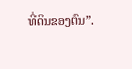ທີ່ດິນຂອງຕົນ”.